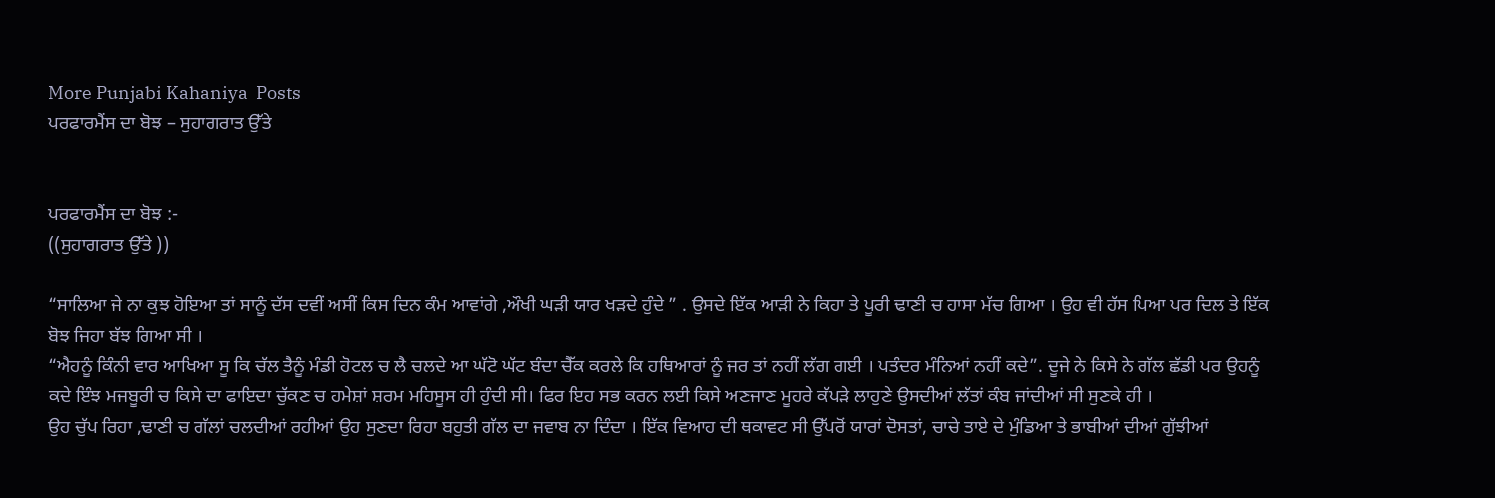More Punjabi Kahaniya  Posts
ਪਰਫਾਰਮੈਂਸ ਦਾ ਬੋਝ – ਸੁਹਾਗਰਾਤ ਉੱਤੇ


ਪਰਫਾਰਮੈਂਸ ਦਾ ਬੋਝ :-
((ਸੁਹਾਗਰਾਤ ਉੱਤੇ ))

“ਸਾਲਿਆ ਜੇ ਨਾ ਕੁਝ ਹੋਇਆ ਤਾਂ ਸਾਨੂੰ ਦੱਸ ਦਵੀਂ ਅਸੀਂ ਕਿਸ ਦਿਨ ਕੰਮ ਆਵਾਂਗੇ ,ਔਖੀ ਘੜੀ ਯਾਰ ਖੜਦੇ ਹੁੰਦੇ ” . ਉਸਦੇ ਇੱਕ ਆੜੀ ਨੇ ਕਿਹਾ ਤੇ ਪੂਰੀ ਢਾਣੀ ਚ ਹਾਸਾ ਮੱਚ ਗਿਆ । ਉਹ ਵੀ ਹੱਸ ਪਿਆ ਪਰ ਦਿਲ ਤੇ ਇੱਕ ਬੋਝ ਜਿਹਾ ਬੱਝ ਗਿਆ ਸੀ ।
“ਐਹਨੂੰ ਕਿੰਨੀ ਵਾਰ ਆਖਿਆ ਸੂ ਕਿ ਚੱਲ ਤੈਨੂੰ ਮੰਡੀ ਹੋਟਲ ਚ ਲੈ ਚਲਦੇ ਆ ਘੱਟੋ ਘੱਟ ਬੰਦਾ ਚੈੱਕ ਕਰਲੇ ਕਿ ਹਥਿਆਰਾਂ ਨੂੰ ਜਰ ਤਾਂ ਨਹੀਂ ਲੱਗ ਗਈ । ਪਤੰਦਰ ਮੰਨਿਆਂ ਨਹੀਂ ਕਦੇ”. ਦੂਜੇ ਨੇ ਕਿਸੇ ਨੇ ਗੱਲ ਛੱਡੀ ਪਰ ਉਹਨੂੰ ਕਦੇ ਇੰਝ ਮਜਬੂਰੀ ਚ ਕਿਸੇ ਦਾ ਫਾਇਦਾ ਚੁੱਕਣ ਚ ਹਮੇਸ਼ਾਂ ਸ਼ਰਮ ਮਹਿਸੂਸ ਹੀ ਹੁੰਦੀ ਸੀ। ਫਿਰ ਇਹ ਸਭ ਕਰਨ ਲਈ ਕਿਸੇ ਅਣਜਾਣ ਮੂਹਰੇ ਕੱਪੜੇ ਲਾਹੁਣੇ ਉਸਦੀਆਂ ਲੱਤਾਂ ਕੰਬ ਜਾਂਦੀਆਂ ਸੀ ਸੁਣਕੇ ਹੀ ।
ਉਹ ਚੁੱਪ ਰਿਹਾ ,ਢਾਣੀ ਚ ਗੱਲਾਂ ਚਲਦੀਆਂ ਰਹੀਆਂ ਉਹ ਸੁਣਦਾ ਰਿਹਾ ਬਹੁਤੀ ਗੱਲ ਦਾ ਜਵਾਬ ਨਾ ਦਿੰਦਾ । ਇੱਕ ਵਿਆਹ ਦੀ ਥਕਾਵਟ ਸੀ ਉੱਪਰੋਂ ਯਾਰਾਂ ਦੋਸਤਾਂ, ਚਾਚੇ ਤਾਏ ਦੇ ਮੁੰਡਿਆ ਤੇ ਭਾਬੀਆਂ ਦੀਆਂ ਗੁੱਝੀਆਂ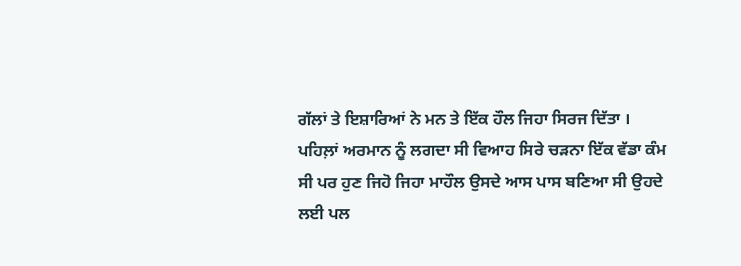ਗੱਲਾਂ ਤੇ ਇਸ਼ਾਰਿਆਂ ਨੇ ਮਨ ਤੇ ਇੱਕ ਹੌਲ ਜਿਹਾ ਸਿਰਜ ਦਿੱਤਾ ।
ਪਹਿਲ਼ਾਂ ਅਰਮਾਨ ਨੂੰ ਲਗਦਾ ਸੀ ਵਿਆਹ ਸਿਰੇ ਚੜਨਾ ਇੱਕ ਵੱਡਾ ਕੰਮ ਸੀ ਪਰ ਹੁਣ ਜਿਹੋ ਜਿਹਾ ਮਾਹੌਲ ਉਸਦੇ ਆਸ ਪਾਸ ਬਣਿਆ ਸੀ ਉਹਦੇ ਲਈ ਪਲ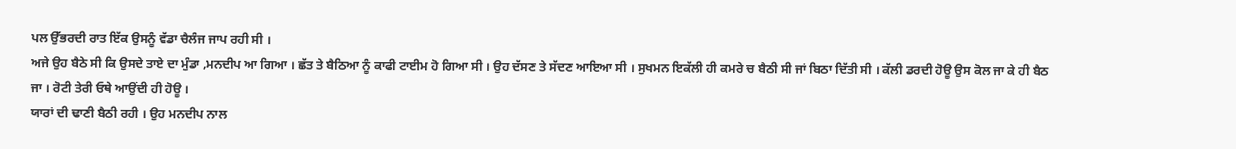ਪਲ ਉੱਭਰਦੀ ਰਾਤ ਇੱਕ ਉਸਨੂੰ ਵੱਡਾ ਚੈਲੰਜ ਜਾਪ ਰਹੀ ਸੀ ।
ਅਜੇ ਉਹ ਬੈਠੇ ਸੀ ਕਿ ਉਸਦੇ ਤਾਏ ਦਾ ਮੁੰਡਾ ,ਮਨਦੀਪ ਆ ਗਿਆ । ਛੱਤ ਤੇ ਬੈਠਿਆ ਨੂੰ ਕਾਫੀ ਟਾਈਮ ਹੋ ਗਿਆ ਸੀ । ਉਹ ਦੱਸਣ ਤੇ ਸੱਦਣ ਆਇਆ ਸੀ । ਸੁਖਮਨ ਇਕੱਲੀ ਹੀ ਕਮਰੇ ਚ ਬੈਠੀ ਸੀ ਜਾਂ ਬਿਠਾ ਦਿੱਤੀ ਸੀ । ਕੱਲੀ ਡਰਦੀ ਹੋਊ ਉਸ ਕੋਲ ਜਾ ਕੇ ਹੀ ਬੈਠ ਜਾ । ਰੋਟੀ ਤੇਰੀ ਓਥੇ ਆਉਂਦੀ ਹੀ ਹੋਊ ।
ਯਾਰਾਂ ਦੀ ਢਾਣੀ ਬੈਠੀ ਰਹੀ । ਉਹ ਮਨਦੀਪ ਨਾਲ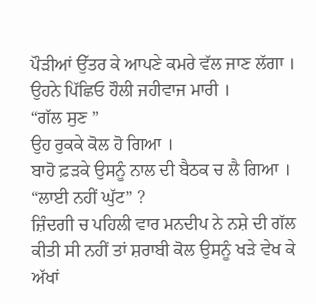ਪੌੜੀਆਂ ਉੱਤਰ ਕੇ ਆਪਣੇ ਕਮਰੇ ਵੱਲ ਜਾਣ ਲੱਗਾ ।
ਉਹਨੇ ਪਿੱਛਿਓ ਹੌਲੀ ਜਹੀਵਾਜ ਮਾਰੀ ।
“ਗੱਲ ਸੁਣ ”
ਉਹ ਰੁਕਕੇ ਕੋਲ ਹੋ ਗਿਆ ।
ਬਾਹੋ ਫ਼ੜਕੇ ਉਸਨੂੰ ਨਾਲ ਦੀ ਬੈਠਕ ਚ ਲੈ ਗਿਆ ।
“ਲਾਈ ਨਹੀਂ ਘੁੱਟ” ?
ਜ਼ਿੰਦਗੀ ਚ ਪਹਿਲੀ ਵਾਰ ਮਨਦੀਪ ਨੇ ਨਸ਼ੇ ਦੀ ਗੱਲ ਕੀਤੀ ਸੀ ਨਹੀਂ ਤਾਂ ਸ਼ਰਾਬੀ ਕੋਲ ਉਸਨੂੰ ਖੜੇ ਵੇਖ ਕੇ ਅੱਖਾਂ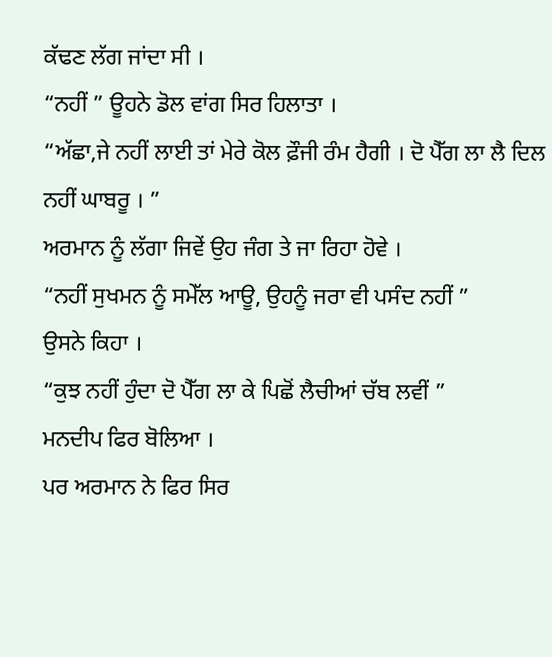ਕੱਢਣ ਲੱਗ ਜਾਂਦਾ ਸੀ ।
“ਨਹੀਂ ” ਊਹਨੇ ਡੋਲ ਵਾਂਗ ਸਿਰ ਹਿਲਾਤਾ ।
“ਅੱਛਾ,ਜੇ ਨਹੀਂ ਲਾਈ ਤਾਂ ਮੇਰੇ ਕੋਲ ਫ਼ੌਜੀ ਰੰਮ ਹੈਗੀ । ਦੋ ਪੈੱਗ ਲਾ ਲੈ ਦਿਲ ਨਹੀਂ ਘਾਬਰੂ । ”
ਅਰਮਾਨ ਨੂੰ ਲੱਗਾ ਜਿਵੇਂ ਉਹ ਜੰਗ ਤੇ ਜਾ ਰਿਹਾ ਹੋਵੇ ।
“ਨਹੀਂ ਸੁਖਮਨ ਨੂੰ ਸਮੇੱਲ ਆਊ, ਉਹਨੂੰ ਜਰਾ ਵੀ ਪਸੰਦ ਨਹੀਂ ”
ਉਸਨੇ ਕਿਹਾ ।
“ਕੁਝ ਨਹੀਂ ਹੁੰਦਾ ਦੋ ਪੈੱਗ ਲਾ ਕੇ ਪਿਛੋਂ ਲੈਚੀਆਂ ਚੱਬ ਲਵੀਂ ”
ਮਨਦੀਪ ਫਿਰ ਬੋਲਿਆ ।
ਪਰ ਅਰਮਾਨ ਨੇ ਫਿਰ ਸਿਰ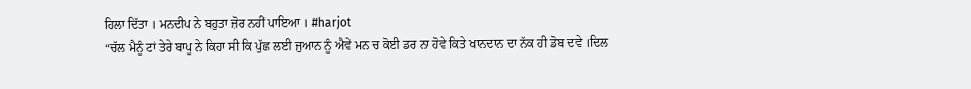ਹਿਲਾ ਦਿੱਤਾ । ਮਨਦੀਪ ਨੇ ਬਹੁਤਾ ਜ਼ੋਰ ਨਹੀਂ ਪਾਇਆ । #harjot
“ਚੱਲ ਮੈਨੂੰ ਟਾਂ ਤੇਰੇ ਬਾਪੂ ਨੇ ਕਿਹਾ ਸੀ ਕਿ ਪੁੱਛ ਲਈ ਜੁਆਨ ਨੂੰ ਐਵੇਂ ਮਨ ਚ ਕੋਈ ਡਰ ਨਾ ਹੋਵੇ ਕਿਤੇ ਖਾਨਦਾਨ ਦਾ ਨੱਕ ਹੀ ਡੋਬ ਦਵੇ ।ਦਿਲ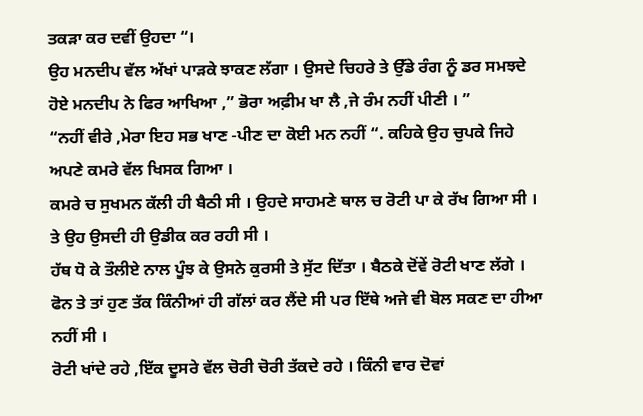ਤਕੜਾ ਕਰ ਦਵੀਂ ਉਹਦਾ “।
ਉਹ ਮਨਦੀਪ ਵੱਲ ਅੱਖਾਂ ਪਾੜਕੇ ਝਾਕਣ ਲੱਗਾ । ਉਸਦੇ ਚਿਹਰੇ ਤੇ ਉੱਡੇ ਰੰਗ ਨੂੰ ਡਰ ਸਮਝਦੇ ਹੋਏ ਮਨਦੀਪ ਨੇ ਫਿਰ ਆਖਿਆ ,” ਭੋਰਾ ਅਫ਼ੀਮ ਖਾ ਲੈ ,ਜੇ ਰੰਮ ਨਹੀਂ ਪੀਣੀ । ”
“ਨਹੀਂ ਵੀਰੇ ,ਮੇਰਾ ਇਹ ਸਭ ਖਾਣ -ਪੀਣ ਦਾ ਕੋਈ ਮਨ ਨਹੀਂ “. ਕਹਿਕੇ ਉਹ ਚੁਪਕੇ ਜਿਹੇ ਅਪਣੇ ਕਮਰੇ ਵੱਲ ਖਿਸਕ ਗਿਆ ।
ਕਮਰੇ ਚ ਸੁਖਮਨ ਕੱਲੀ ਹੀ ਬੈਠੀ ਸੀ । ਉਹਦੇ ਸਾਹਮਣੇ ਥਾਲ ਚ ਰੋਟੀ ਪਾ ਕੇ ਰੱਖ ਗਿਆ ਸੀ । ਤੇ ਉਹ ਉਸਦੀ ਹੀ ਉਡੀਕ ਕਰ ਰਹੀ ਸੀ ।
ਹੱਥ ਧੋ ਕੇ ਤੌਲੀਏ ਨਾਲ ਪੂੰਝ ਕੇ ਉਸਨੇ ਕੁਰਸੀ ਤੇ ਸੁੱਟ ਦਿੱਤਾ । ਬੈਠਕੇ ਦੋਂਵੇਂ ਰੋਟੀ ਖਾਣ ਲੱਗੇ ।
ਫੋਨ ਤੇ ਤਾਂ ਹੁਣ ਤੱਕ ਕਿੰਨੀਆਂ ਹੀ ਗੱਲਾਂ ਕਰ ਲੈਂਦੇ ਸੀ ਪਰ ਇੱਥੇ ਅਜੇ ਵੀ ਬੋਲ ਸਕਣ ਦਾ ਹੀਆ ਨਹੀਂ ਸੀ ।
ਰੋਟੀ ਖਾਂਦੇ ਰਹੇ ,ਇੱਕ ਦੂਸਰੇ ਵੱਲ ਚੋਰੀ ਚੋਰੀ ਤੱਕਦੇ ਰਹੇ । ਕਿੰਨੀ ਵਾਰ ਦੋਵਾਂ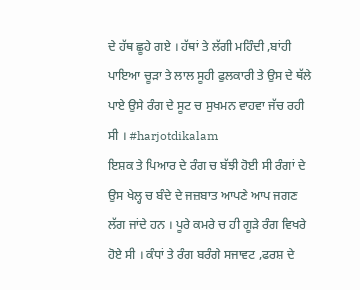ਦੇ ਹੱਥ ਛੂਹੇ ਗਏ । ਹੱਥਾਂ ਤੇ ਲੱਗੀ ਮਹਿੰਦੀ ,ਬਾਂਹੀ ਪਾਇਆ ਚੂੜਾ ਤੇ ਲਾਲ ਸੂਹੀ ਫੁਲਕਾਰੀ ਤੇ ਉਸ ਦੇ ਥੱਲੇ ਪਾਏ ਉਸੇ ਰੰਗ ਦੇ ਸੂਟ ਚ ਸੁਖਮਨ ਵਾਹਵਾ ਜੱਚ ਰਹੀ ਸੀ । #harjotdikalam
ਇਸ਼ਕ ਤੇ ਪਿਆਰ ਦੇ ਰੰਗ ਚ ਬੱਝੀ ਹੋਈ ਸੀ ਰੰਗਾਂ ਦੇ ਉਸ ਖੇਲ੍ਹ ਚ ਬੰਦੇ ਦੇ ਜਜ਼ਬਾਤ ਆਪਣੇ ਆਪ ਜਗਣ ਲੱਗ ਜਾਂਦੇ ਹਨ । ਪੂਰੇ ਕਮਰੇ ਚ ਹੀ ਗੂੜੇ ਰੰਗ ਵਿਖਰੇ ਹੋਏ ਸੀ । ਕੰਧਾਂ ਤੇ ਰੰਗ ਬਰੰਗੇ ਸਜਾਵਟ ,ਫਰਸ਼ ਦੇ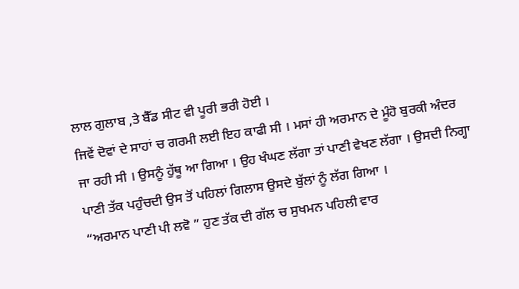ਲਾਲ ਗੁਲਾਬ ,ਤੇ ਬੈੱਡ ਸੀਟ ਵੀ ਪੂਰੀ ਭਰੀ ਹੋਈ ।
ਜਿਵੇਂ ਦੋਵਾਂ ਦੇ ਸਾਹਾਂ ਚ ਗਰਮੀ ਲਈ ਇਹ ਕਾਫੀ ਸੀ । ਮਸਾਂ ਹੀ ਅਰਮਾਨ ਦੇ ਮੂੰਹੋ ਬੁਰਕੀ ਅੰਦਰ ਜਾ ਰਹੀ ਸੀ । ਉਸਨੂੰ ਹੁੱਥੂ ਆ ਗਿਆ । ਉਹ ਖੰਘਣ ਲੱਗਾ ਤਾਂ ਪਾਣੀ ਵੇਖਣ ਲੱਗਾ । ਉਸਦੀ ਨਿਗ੍ਹਾ ਪਾਣੀ ਤੱਕ ਪਹੁੰਚਦੀ ਉਸ ਤੋਂ ਪਹਿਲਾਂ ਗਿਲਾਸ ਉਸਦੇ ਬੁੱਲਾਂ ਨੂੰ ਲੱਗ ਗਿਆ ।
“ਅਰਮਾਨ ਪਾਣੀ ਪੀ ਲਵੋ ” ਹੁਣ ਤੱਕ ਦੀ ਗੱਲ ਚ ਸੁਖਮਨ ਪਹਿਲੀ ਵਾਰ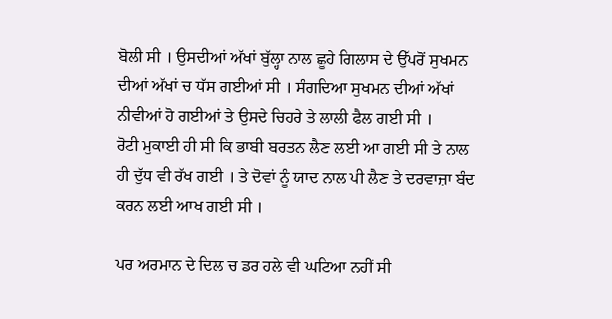ਬੋਲੀ ਸੀ । ਉਸਦੀਆਂ ਅੱਖਾਂ ਬੁੱਲ੍ਹਾ ਨਾਲ ਛੂਹੇ ਗਿਲਾਸ ਦੇ ਉੱਪਰੋਂ ਸੁਖਮਨ ਦੀਆਂ ਅੱਖਾਂ ਚ ਧੱਸ ਗਈਆਂ ਸੀ । ਸੰਗਦਿਆ ਸੁਖਮਨ ਦੀਆਂ ਅੱਖਾਂ ਨੀਵੀਆਂ ਹੋ ਗਈਆਂ ਤੇ ਉਸਦੇ ਚਿਹਰੇ ਤੇ ਲਾਲੀ ਫੈਲ ਗਈ ਸੀ ।
ਰੋਟੀ ਮੁਕਾਈ ਹੀ ਸੀ ਕਿ ਭਾਬੀ ਬਰਤਨ ਲੈਣ ਲਈ ਆ ਗਈ ਸੀ ਤੇ ਨਾਲ ਹੀ ਦੁੱਧ ਵੀ ਰੱਖ ਗਈ । ਤੇ ਦੋਵਾਂ ਨੂੰ ਯਾਦ ਨਾਲ ਪੀ ਲੈਣ ਤੇ ਦਰਵਾਜ਼ਾ ਬੰਦ ਕਰਨ ਲਈ ਆਖ ਗਈ ਸੀ ।

ਪਰ ਅਰਮਾਨ ਦੇ ਦਿਲ ਚ ਡਰ ਹਲੇ ਵੀ ਘਟਿਆ ਨਹੀਂ ਸੀ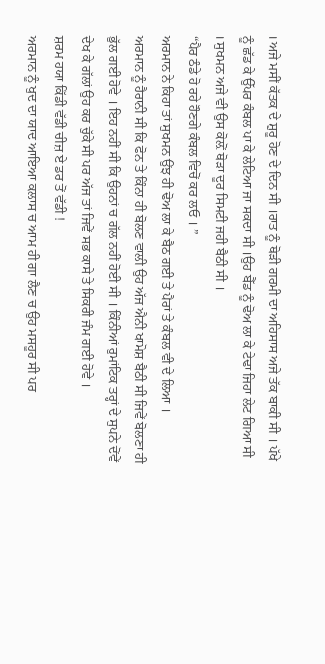। ਅਜੇ ਮਸੀਂ ਕੱਤਕ ਦੇ ਸ਼ੁਰੂ ਹੋਣ ਦੇ ਦਿਨ ਸੀ ।ਰਾਤ ਨੂੰ ਥੋੜੀ ਗਰਮੀ ਦਾ ਅਹਿਸਾਸ ਅਜੇ ਤੱਕ ਬਾਕੀ ਸੀ । ਪੱਖੇ ਨੂੰ ਛੱਡ ਕੇ ਉੱਪਰ ਕੰਬਲ ਪਾ ਕੇ ਲੇਟਿਆ ਜਾ ਸਕਦਾ ਸੀ ।ਉਹ ਬੈੱਡ ਨੂੰ ਢੋਅ ਲਾ ਕੇ ਟੇਢਾ ਜਿਹਾ ਲੇਟ ਗਿਆ ਸੀ । ਸੁਖਮਨ ਅਜੇ ਵੀ ਉਸ ਕੋਲ਼ੋਂ ਥੋੜਾ ਦੂਰ ਸਿਮਟੀ ਜਹੀ ਬੈਠੀ ਸੀ ।
“ਪੈਰ ਠੰਡੇ ਹੋ ਰਹੇ ਹੌਣਗੇ ਕੰਬਲ ਵਿਚੋਂ ਕਰ ਲਓ । ”
ਅਰਮਾਨ ਨੇ ਕਿਹਾ ਤਾਂ ਸੁਖਮਨ ਉਂਝ ਹੀ ਢੋਅ ਲਾ ਕੇ ਬੈਠ ਗਈ ਤੇ ਪੈਰਾਂ ਤੇ ਕੰਬਲ ਵੀ ਦੇ ਲਿਆ ।
ਅਰਮਾਨ ਨੂੰ ਹੈਰਾਨੀ ਸੀ ਕਿ ਫੋਨ ਤੇ ਕਿੰਨਾ ਹੀ ਬੋਲਣ ਵਾਲੀ ਉਹ ਅੱਜ ਐਨੀ ਖਾਮੋਸ਼ ਬੈਠੀ ਸੀ ਜਿਵੇਂ ਬੋਲਣਾ ਹੀ ਭੁੱਲ ਗਈ ਹੋਵੇ । ਇਹ ਨਹੀਂ ਸੀ ਕਿ ਉਹਨਾਂ ਚ ਗੱਲ ਨਹੀਂ ਹੋਈ ਸੀ । ਕਿੰਨੀਆਂ ਰੁਮਾਂਟਿਕ ਤਰ੍ਹਾਂ ਦੇ ਸੁਪਨੇ ਦੋਂਵੇਂ ਦੇਖ ਕੇ ਗੱਲਾਂ ਉਹ ਕਰ ਚੁੱਕੇ ਸੀ ਪਰ ਅੱਜ ਤਾਂ ਜਿਵੇਂ ਸਭ ਕਾਸੇ ਤੇ ਸਿਕਰੀ ਜੰਮ ਗਈ ਹੋਵੇ ।
ਸ਼ਰਮ ਹਯਾ ਕਿੱਡੀ ਵੱਡੀ ਚੀਜ਼ ਏ ਡਰ ਤੋਂ ਵੱਡੀ !
ਅਰਮਾਨ ਨੂੰ ਖੁਦ ਦਾ ਯਾਦ ਆਇਆ ਕਲਾਸ ਚ ਆਮ ਹੀ ਗਾ ਲੈਣ ਚ ਉਹ ਮਸਹੂਰ ਸੀ ਪਰ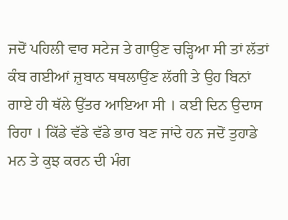ਜਦੋਂ ਪਹਿਲੀ ਵਾਰ ਸਟੇਜ ਤੇ ਗਾਉਣ ਚੜ੍ਹਿਆ ਸੀ ਤਾਂ ਲੱਤਾਂ ਕੰਬ ਗਈਆਂ ਜ਼ੁਬਾਨ ਥਥਲਾਉਂਣ ਲੱਗੀ ਤੇ ਉਹ ਬਿਨਾਂ ਗਾਏ ਹੀ ਥੱਲੇ ਉੱਤਰ ਆਇਆ ਸੀ । ਕਈ ਦਿਨ ਉਦਾਸ ਰਿਹਾ । ਕਿੱਡੇ ਵੱਡੇ ਵੱਡੇ ਭਾਰ ਬਣ ਜਾਂਦੇ ਹਨ ਜਦੋਂ ਤੁਹਾਡੇ ਮਨ ਤੇ ਕੁਝ ਕਰਨ ਦੀ ਮੰਗ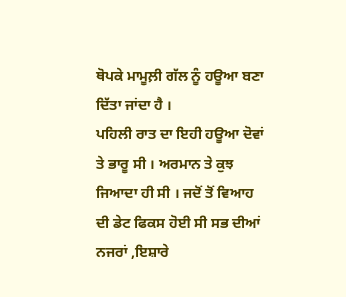ਥੋਪਕੇ ਮਾਮੂਲ਼ੀ ਗੱਲ ਨੂੰ ਹਊਆ ਬਣਾ ਦਿੱਤਾ ਜਾਂਦਾ ਹੈ ।
ਪਹਿਲੀ ਰਾਤ ਦਾ ਇਹੀ ਹਊਆ ਦੋਵਾਂ ਤੇ ਭਾਰੂ ਸੀ । ਅਰਮਾਨ ਤੇ ਕੁਝ ਜਿਆਦਾ ਹੀ ਸੀ । ਜਦੋਂ ਤੋਂ ਵਿਆਹ ਦੀ ਡੇਟ ਫਿਕਸ ਹੋਈ ਸੀ ਸਭ ਦੀਆਂ ਨਜਰਾਂ ,ਇਸ਼ਾਰੇ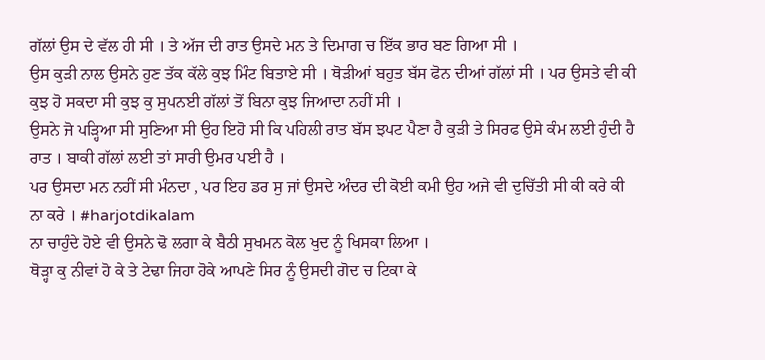ਗੱਲਾਂ ਉਸ ਦੇ ਵੱਲ ਹੀ ਸੀ । ਤੇ ਅੱਜ ਦੀ ਰਾਤ ਉਸਦੇ ਮਨ ਤੇ ਦਿਮਾਗ ਚ ਇੱਕ ਭਾਰ ਬਣ ਗਿਆ ਸੀ ।
ਉਸ ਕੁੜੀ ਨਾਲ ਉਸਨੇ ਹੁਣ ਤੱਕ ਕੱਲੇ ਕੁਝ ਮਿੰਟ ਬਿਤਾਏ ਸੀ । ਥੋੜੀਆਂ ਬਹੁਤ ਬੱਸ ਫੋਨ ਦੀਆਂ ਗੱਲਾਂ ਸੀ । ਪਰ ਉਸਤੇ ਵੀ ਕੀ ਕੁਝ ਹੋ ਸਕਦਾ ਸੀ ਕੁਝ ਕੁ ਸੁਪਨਈ ਗੱਲਾਂ ਤੋਂ ਬਿਨਾ ਕੁਝ ਜਿਆਦਾ ਨਹੀਂ ਸੀ ।
ਉਸਨੇ ਜੋ ਪੜ੍ਹਿਆ ਸੀ ਸੁਣਿਆ ਸੀ ਉਹ ਇਹੋ ਸੀ ਕਿ ਪਹਿਲੀ ਰਾਤ ਬੱਸ ਝਪਟ ਪੈਣਾ ਹੈ ਕੁੜੀ ਤੇ ਸਿਰਫ ਉਸੇ ਕੰਮ ਲਈ ਹੁੰਦੀ ਹੈ ਰਾਤ । ਬਾਕੀ ਗੱਲਾਂ ਲਈ ਤਾਂ ਸਾਰੀ ਉਮਰ ਪਈ ਹੈ ।
ਪਰ ਉਸਦਾ ਮਨ ਨਹੀਂ ਸੀ ਮੰਨਦਾ , ਪਰ ਇਹ ਡਰ ਸੁ ਜਾਂ ਉਸਦੇ ਅੰਦਰ ਦੀ ਕੋਈ ਕਮੀ ਉਹ ਅਜੇ ਵੀ ਦੁਚਿੱਤੀ ਸੀ ਕੀ ਕਰੇ ਕੀ ਨਾ ਕਰੇ । #harjotdikalam
ਨਾ ਚਾਹੁੰਦੇ ਹੋਏ ਵੀ ਉਸਨੇ ਢੋ ਲਗਾ ਕੇ ਬੈਠੀ ਸੁਖਮਨ ਕੋਲ ਖੁਦ ਨੂੰ ਖਿਸਕਾ ਲਿਆ ।
ਥੋੜ੍ਹਾ ਕੁ ਨੀਵਾਂ ਹੋ ਕੇ ਤੇ ਟੇਢਾ ਜਿਹਾ ਹੋਕੇ ਆਪਣੇ ਸਿਰ ਨੂੰ ਉਸਦੀ ਗੋਦ ਚ ਟਿਕਾ ਕੇ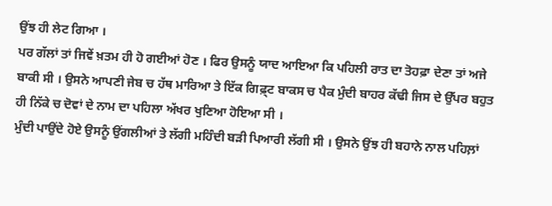ਉਂਝ ਹੀ ਲੇਟ ਗਿਆ ।
ਪਰ ਗੱਲਾਂ ਤਾਂ ਜਿਵੇਂ ਖ਼ਤਮ ਹੀ ਹੋ ਗਈਆਂ ਹੋਣ । ਫਿਰ ਉਸਨੂੰ ਯਾਦ ਆਇਆ ਕਿ ਪਹਿਲੀ ਰਾਤ ਦਾ ਤੋਹਫ਼ਾ ਦੇਣਾ ਤਾਂ ਅਜੇ ਬਾਕੀ ਸੀ । ਉਸਨੇ ਆਪਣੀ ਜੇਬ ਚ ਹੱਥ ਮਾਰਿਆ ਤੇ ਇੱਕ ਗਿਫ਼੍ਟ ਬਾਕਸ ਚ ਪੈਕ ਮੁੰਦੀ ਬਾਹਰ ਕੱਢੀ ਜਿਸ ਦੇ ਉੱਪਰ ਬਹੁਤ ਹੀ ਨਿੱਕੇ ਚ ਦੋਵਾਂ ਦੇ ਨਾਮ ਦਾ ਪਹਿਲਾ ਅੱਖਰ ਖੁਣਿਆ ਹੋਇਆ ਸੀ ।
ਮੁੰਦੀ ਪਾਉਂਦੇ ਹੋਏ ਉਸਨੂੰ ਉਂਗਲੀਆਂ ਤੇ ਲੱਗੀ ਮਹਿੰਦੀ ਬੜੀ ਪਿਆਰੀ ਲੱਗੀ ਸੀ । ਉਸਨੇ ਉਂਝ ਹੀ ਬਹਾਨੇ ਨਾਲ ਪਹਿਲ਼ਾਂ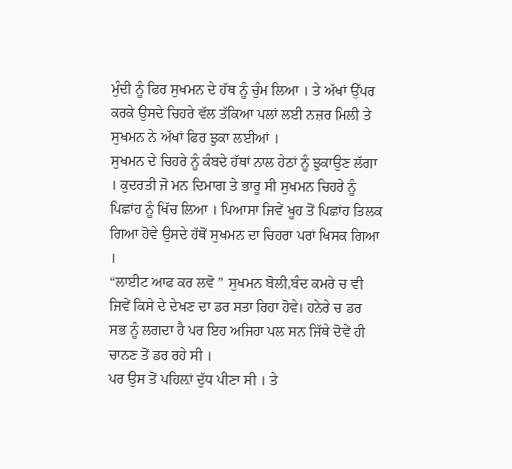ਮੁੰਦੀ ਨੂੰ ਫਿਰ ਸੁਖਮਨ ਦੇ ਹੱਥ ਨੂੰ ਚੁੰਮ ਲਿਆ । ਤੇ ਅੱਖਾਂ ਉੱਪਰ ਕਰਕੇ ਉਸਦੇ ਚਿਹਰੇ ਵੱਲ ਤੱਕਿਆ ਪਲਾਂ ਲਈ ਨਜ਼ਰ ਮਿਲੀ ਤੇ ਸੁਖਮਨ ਨੇ ਅੱਖਾਂ ਫਿਰ ਝੁਕਾ ਲਈਆਂ ।
ਸੁਖਮਨ ਦੇ ਚਿਹਰੇ ਨੂੰ ਕੰਬਦੇ ਹੱਥਾਂ ਨਾਲ ਹੇਠਾਂ ਨੂੰ ਝੁਕਾਉਣ ਲੱਗਾ । ਕੁਦਰਤੀ ਜੋ ਮਨ ਦਿਮਾਗ ਤੇ ਭਾਰੂ ਸੀ ਸੁਖਮਨ ਚਿਹਰੇ ਨੂੰ ਪਿਛਾਂਹ ਨੂੰ ਖਿੱਚ ਲਿਆ । ਪਿਆਸਾ ਜਿਵੇਂ ਖੂਹ ਤੋਂ ਪਿਛਾਂਹ ਤਿਲਕ ਗਿਆ ਹੋਵੇ ਉਸਦੇ ਹੱਥੋਂ ਸੁਖਮਨ ਦਾ ਚਿਹਰਾ ਪਰਾਂ ਖਿਸਕ ਗਿਆ ।
“ਲਾਈਟ ਆਫ ਕਰ ਲਵੋ ” ਸੁਖਮਨ ਬੋਲੀ,ਬੰਦ ਕਮਰੇ ਚ ਵੀ ਜਿਵੇਂ ਕਿਸੇ ਦੇ ਦੇਖਣ ਦਾ ਡਰ ਸਤਾ ਰਿਹਾ ਹੋਵੇ। ਹਨੇਰੇ ਚ ਡਰ ਸਭ ਨੂੰ ਲਗਦਾ ਹੈ ਪਰ ਇਹ ਅਜਿਹਾ ਪਲ ਸਨ ਜਿੱਥੇ ਦੋਵੇਂ ਹੀ ਚਾਨਣ ਤੋਂ ਡਰ ਰਹੇ ਸੀ ।
ਪਰ ਉਸ ਤੋਂ ਪਹਿਲ਼ਾਂ ਦੁੱਧ ਪੀਣਾ ਸੀ । ਤੇ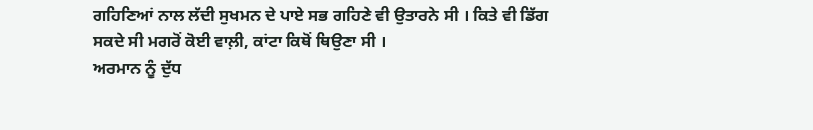ਗਹਿਣਿਆਂ ਨਾਲ ਲੱਦੀ ਸੁਖਮਨ ਦੇ ਪਾਏ ਸਭ ਗਹਿਣੇ ਵੀ ਉਤਾਰਨੇ ਸੀ । ਕਿਤੇ ਵੀ ਡਿੱਗ ਸਕਦੇ ਸੀ ਮਗਰੋਂ ਕੋਈ ਵਾਲ਼ੀ, ਕਾਂਟਾ ਕਿਥੋਂ ਥਿਉਣਾ ਸੀ ।
ਅਰਮਾਨ ਨੂੰ ਦੁੱਧ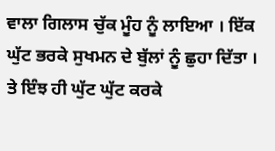ਵਾਲਾ ਗਿਲਾਸ ਚੁੱਕ ਮੂੰਹ ਨੂੰ ਲਾਇਆ । ਇੱਕ ਘੁੱਟ ਭਰਕੇ ਸੁਖਮਨ ਦੇ ਬੁੱਲਾਂ ਨੂੰ ਛੁਹਾ ਦਿੱਤਾ । ਤੇ ਇੰਝ ਹੀ ਘੁੱਟ ਘੁੱਟ ਕਰਕੇ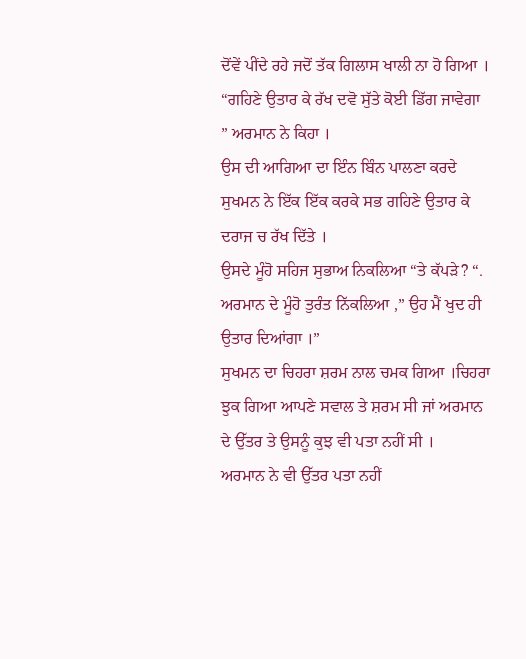ਦੋਂਵੇਂ ਪੀਂਦੇ ਰਹੇ ਜਦੋਂ ਤੱਕ ਗਿਲਾਸ ਖਾਲੀ ਨਾ ਹੋ ਗਿਆ ।
“ਗਹਿਣੇ ਉਤਾਰ ਕੇ ਰੱਖ ਦਵੋ ਸੁੱਤੇ ਕੋਈ ਡਿੱਗ ਜਾਵੇਗਾ ” ਅਰਮਾਨ ਨੇ ਕਿਹਾ ।
ਉਸ ਦੀ ਆਗਿਆ ਦਾ ਇੰਨ ਬਿੰਨ ਪਾਲਣਾ ਕਰਦੇ ਸੁਖਮਨ ਨੇ ਇੱਕ ਇੱਕ ਕਰਕੇ ਸਭ ਗਹਿਣੇ ਉਤਾਰ ਕੇ ਦਰਾਜ ਚ ਰੱਖ ਦਿੱਤੇ ।
ਉਸਦੇ ਮੂੰਹੋ ਸਹਿਜ ਸੁਭਾਅ ਨਿਕਲਿਆ “ਤੇ ਕੱਪਡ਼ੇ? “.
ਅਰਮਾਨ ਦੇ ਮੂੰਹੋ ਤੁਰੰਤ ਨਿੱਕਲਿਆ ,” ਉਹ ਮੈਂ ਖੁਦ ਹੀ ਉਤਾਰ ਦਿਆਂਗਾ ।”
ਸੁਖਮਨ ਦਾ ਚਿਹਰਾ ਸ਼ਰਮ ਨਾਲ ਚਮਕ ਗਿਆ ।ਚਿਹਰਾ ਝੁਕ ਗਿਆ ਆਪਣੇ ਸਵਾਲ ਤੇ ਸ਼ਰਮ ਸੀ ਜਾਂ ਅਰਮਾਨ ਦੇ ਉੱਤਰ ਤੇ ਉਸਨੂੰ ਕੁਝ ਵੀ ਪਤਾ ਨਹੀਂ ਸੀ ।
ਅਰਮਾਨ ਨੇ ਵੀ ਉੱਤਰ ਪਤਾ ਨਹੀਂ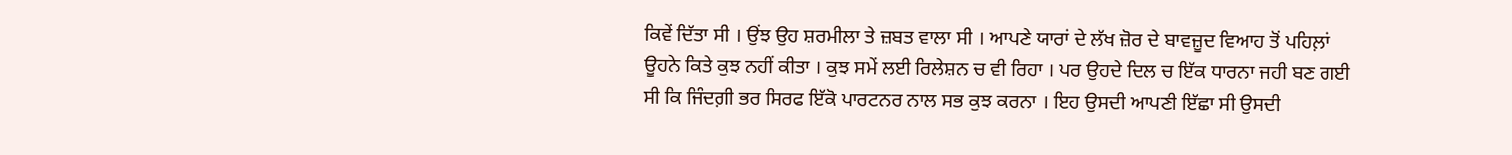ਕਿਵੇਂ ਦਿੱਤਾ ਸੀ । ਉਂਝ ਉਹ ਸ਼ਰਮੀਲਾ ਤੇ ਜ਼ਬਤ ਵਾਲਾ ਸੀ । ਆਪਣੇ ਯਾਰਾਂ ਦੇ ਲੱਖ ਜ਼ੋਰ ਦੇ ਬਾਵਜ਼ੂਦ ਵਿਆਹ ਤੋਂ ਪਹਿਲ਼ਾਂ ਊਹਨੇ ਕਿਤੇ ਕੁਝ ਨਹੀਂ ਕੀਤਾ । ਕੁਝ ਸਮੇਂ ਲਈ ਰਿਲੇਸ਼ਨ ਚ ਵੀ ਰਿਹਾ । ਪਰ ਉਹਦੇ ਦਿਲ ਚ ਇੱਕ ਧਾਰਨਾ ਜਹੀ ਬਣ ਗਈ ਸੀ ਕਿ ਜਿੰਦਗ਼ੀ ਭਰ ਸਿਰਫ ਇੱਕੋ ਪਾਰਟਨਰ ਨਾਲ ਸਭ ਕੁਝ ਕਰਨਾ । ਇਹ ਉਸਦੀ ਆਪਣੀ ਇੱਛਾ ਸੀ ਉਸਦੀ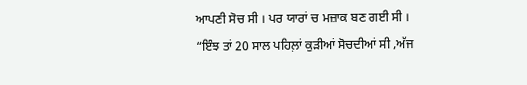ਆਪਣੀ ਸੋਚ ਸੀ । ਪਰ ਯਾਰਾਂ ਚ ਮਜ਼ਾਕ ਬਣ ਗਈ ਸੀ ।
“ਇੰਝ ਤਾਂ 20 ਸਾਲ ਪਹਿਲ਼ਾਂ ਕੁਡ਼ੀਆਂ ਸੋਚਦੀਆਂ ਸੀ ,ਅੱਜ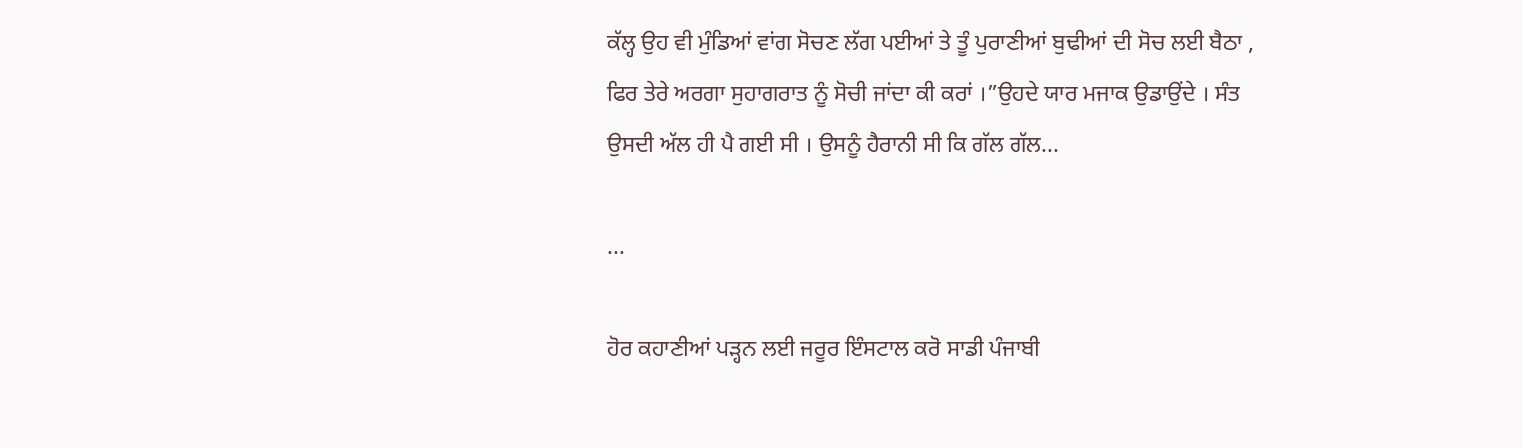ਕੱਲ੍ਹ ਉਹ ਵੀ ਮੁੰਡਿਆਂ ਵਾਂਗ ਸੋਚਣ ਲੱਗ ਪਈਆਂ ਤੇ ਤੂੰ ਪੁਰਾਣੀਆਂ ਬੁਢੀਆਂ ਦੀ ਸੋਚ ਲਈ ਬੈਠਾ , ਫਿਰ ਤੇਰੇ ਅਰਗਾ ਸੁਹਾਗਰਾਤ ਨੂੰ ਸੋਚੀ ਜਾਂਦਾ ਕੀ ਕਰਾਂ ।”ਉਹਦੇ ਯਾਰ ਮਜਾਕ ਉਡਾਉਂਦੇ । ਸੰਤ ਉਸਦੀ ਅੱਲ ਹੀ ਪੈ ਗਈ ਸੀ । ਉਸਨੂੰ ਹੈਰਾਨੀ ਸੀ ਕਿ ਗੱਲ ਗੱਲ...

...

ਹੋਰ ਕਹਾਣੀਆਂ ਪੜ੍ਹਨ ਲਈ ਜਰੂਰ ਇੰਸਟਾਲ ਕਰੋ ਸਾਡੀ ਪੰਜਾਬੀ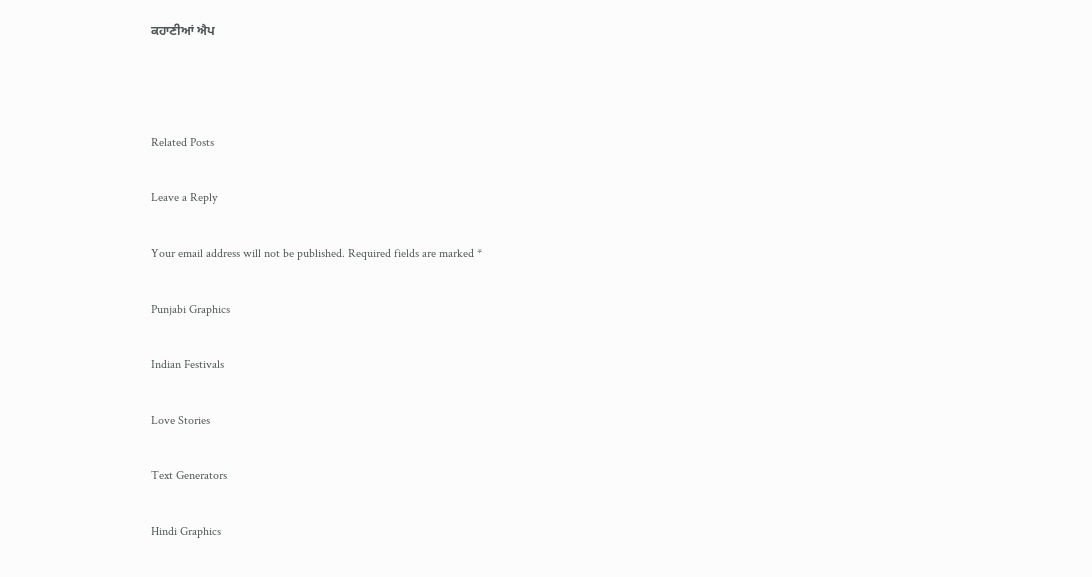ਕਹਾਣੀਆਂ ਐਪ



Related Posts

Leave a Reply

Your email address will not be published. Required fields are marked *

Punjabi Graphics

Indian Festivals

Love Stories

Text Generators

Hindi Graphics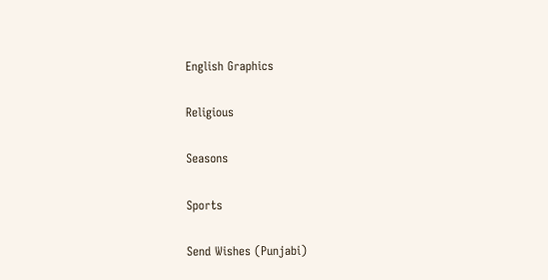English Graphics

Religious

Seasons

Sports

Send Wishes (Punjabi)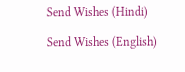Send Wishes (Hindi)

Send Wishes (English)